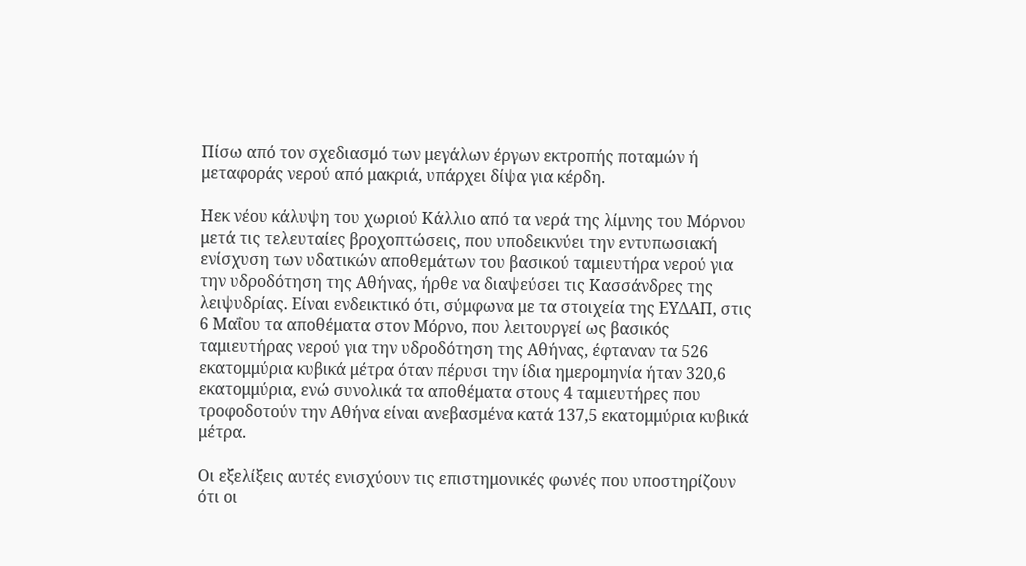Πίσω από τον σχεδιασμό των μεγάλων έργων εκτροπής ποταμών ή μεταφοράς νερού από μακριά, υπάρχει δίψα για κέρδη.

Ηεκ νέου κάλυψη του χωριού Κάλλιο από τα νερά της λίμνης του Μόρνου μετά τις τελευταίες βροχοπτώσεις, που υποδεικνύει την εντυπωσιακή ενίσχυση των υδατικών αποθεμάτων του βασικού ταμιευτήρα νερού για την υδροδότηση της Αθήνας, ήρθε να διαψεύσει τις Κασσάνδρες της λειψυδρίας. Είναι ενδεικτικό ότι, σύμφωνα με τα στοιχεία της ΕΥΔΑΠ, στις 6 Μαΐου τα αποθέματα στον Μόρνο, που λειτουργεί ως βασικός ταμιευτήρας νερού για την υδροδότηση της Αθήνας, έφταναν τα 526 εκατομμύρια κυβικά μέτρα όταν πέρυσι την ίδια ημερομηνία ήταν 320,6 εκατομμύρια, ενώ συνολικά τα αποθέματα στους 4 ταμιευτήρες που τροφοδοτούν την Αθήνα είναι ανεβασμένα κατά 137,5 εκατομμύρια κυβικά μέτρα.

Οι εξελίξεις αυτές ενισχύουν τις επιστημονικές φωνές που υποστηρίζουν ότι οι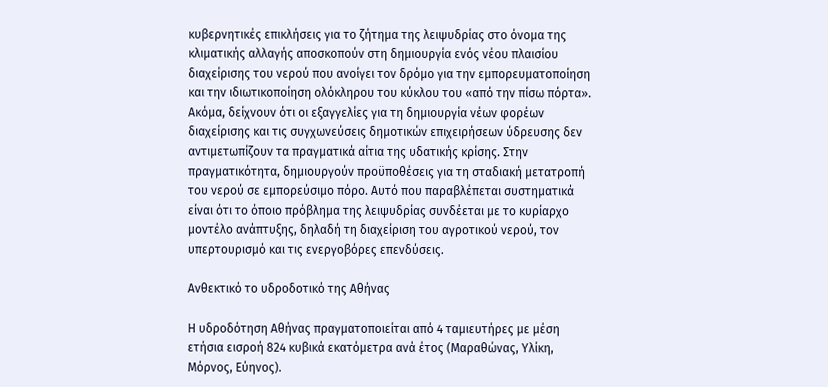κυβερνητικές επικλήσεις για το ζήτημα της λειψυδρίας στο όνομα της κλιματικής αλλαγής αποσκοπούν στη δημιουργία ενός νέου πλαισίου διαχείρισης του νερού που ανοίγει τον δρόμο για την εμπορευματοποίηση και την ιδιωτικοποίηση ολόκληρου του κύκλου του «από την πίσω πόρτα». Ακόμα, δείχνουν ότι οι εξαγγελίες για τη δημιουργία νέων φορέων διαχείρισης και τις συγχωνεύσεις δημοτικών επιχειρήσεων ύδρευσης δεν αντιμετωπίζουν τα πραγματικά αίτια της υδατικής κρίσης. Στην πραγματικότητα, δημιουργούν προϋποθέσεις για τη σταδιακή μετατροπή του νερού σε εμπορεύσιμο πόρο. Αυτό που παραβλέπεται συστηματικά είναι ότι το όποιο πρόβλημα της λειψυδρίας συνδέεται με το κυρίαρχο μοντέλο ανάπτυξης, δηλαδή τη διαχείριση του αγροτικού νερού, τον υπερτουρισμό και τις ενεργοβόρες επενδύσεις.

Ανθεκτικό το υδροδοτικό της Αθήνας

Η υδροδότηση Αθήνας πραγματοποιείται από 4 ταμιευτήρες με μέση ετήσια εισροή 824 κυβικά εκατόμετρα ανά έτος (Μαραθώνας, Υλίκη, Μόρνος, Εύηνος).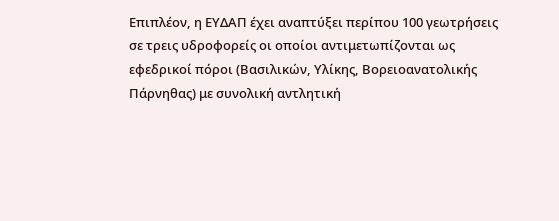Επιπλέον, η ΕΥΔΑΠ έχει αναπτύξει περίπου 100 γεωτρήσεις σε τρεις υδροφορείς οι οποίοι αντιμετωπίζονται ως εφεδρικοί πόροι (Βασιλικών, Υλίκης, Βορειοανατολικής Πάρνηθας) με συνολική αντλητική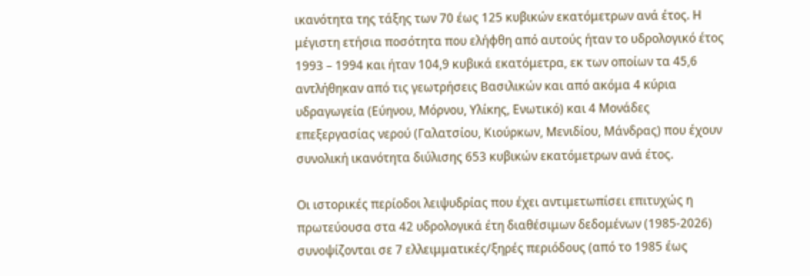ικανότητα της τάξης των 70 έως 125 κυβικών εκατόμετρων ανά έτος. Η μέγιστη ετήσια ποσότητα που ελήφθη από αυτούς ήταν το υδρολογικό έτος 1993 – 1994 και ήταν 104,9 κυβικά εκατόμετρα, εκ των οποίων τα 45,6 αντλήθηκαν από τις γεωτρήσεις Βασιλικών και από ακόμα 4 κύρια υδραγωγεία (Εύηνου, Μόρνου, Υλίκης, Ενωτικό) και 4 Μονάδες επεξεργασίας νερού (Γαλατσίου, Κιούρκων, Μενιδίου, Μάνδρας) που έχουν συνολική ικανότητα διύλισης 653 κυβικών εκατόμετρων ανά έτος.

Οι ιστορικές περίοδοι λειψυδρίας που έχει αντιμετωπίσει επιτυχώς η πρωτεύουσα στα 42 υδρολογικά έτη διαθέσιμων δεδομένων (1985-2026) συνοψίζονται σε 7 ελλειμματικές/ξηρές περιόδους (από το 1985 έως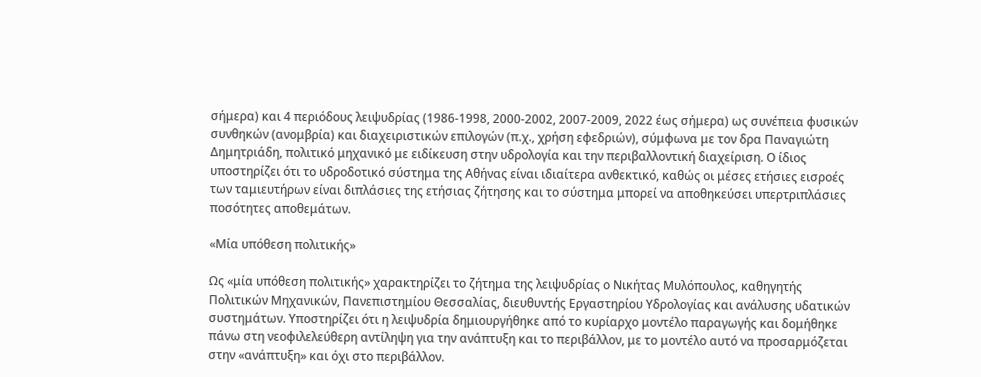σήμερα) και 4 περιόδους λειψυδρίας (1986-1998, 2000-2002, 2007-2009, 2022 έως σήμερα) ως συνέπεια φυσικών συνθηκών (ανομβρία) και διαχειριστικών επιλογών (π.χ., χρήση εφεδριών), σύμφωνα με τον δρα Παναγιώτη Δημητριάδη, πολιτικό μηχανικό με ειδίκευση στην υδρολογία και την περιβαλλοντική διαχείριση. Ο ίδιος υποστηρίζει ότι το υδροδοτικό σύστημα της Αθήνας είναι ιδιαίτερα ανθεκτικό, καθώς οι μέσες ετήσιες εισροές των ταμιευτήρων είναι διπλάσιες της ετήσιας ζήτησης και το σύστημα μπορεί να αποθηκεύσει υπερτριπλάσιες ποσότητες αποθεμάτων.

«Μία υπόθεση πολιτικής»

Ως «μία υπόθεση πολιτικής» χαρακτηρίζει το ζήτημα της λειψυδρίας ο Νικήτας Μυλόπουλος, καθηγητής Πολιτικών Μηχανικών, Πανεπιστημίου Θεσσαλίας, διευθυντής Εργαστηρίου Υδρολογίας και ανάλυσης υδατικών συστημάτων. Υποστηρίζει ότι η λειψυδρία δημιουργήθηκε από το κυρίαρχο μοντέλο παραγωγής και δομήθηκε πάνω στη νεοφιλελεύθερη αντίληψη για την ανάπτυξη και το περιβάλλον, με το μοντέλο αυτό να προσαρμόζεται στην «ανάπτυξη» και όχι στο περιβάλλον.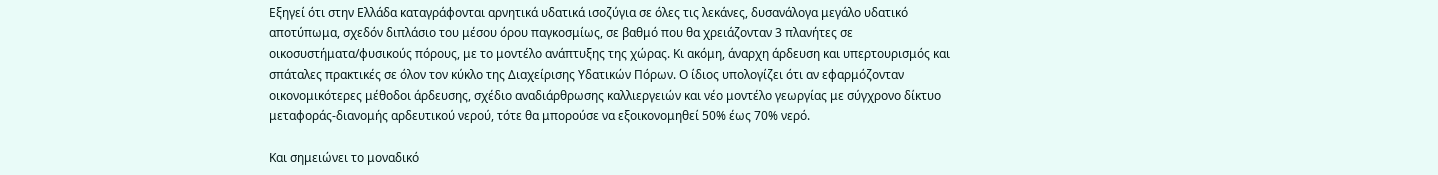Εξηγεί ότι στην Ελλάδα καταγράφονται αρνητικά υδατικά ισοζύγια σε όλες τις λεκάνες, δυσανάλογα μεγάλο υδατικό αποτύπωμα, σχεδόν διπλάσιο του μέσου όρου παγκοσμίως, σε βαθμό που θα χρειάζονταν 3 πλανήτες σε οικοσυστήματα/φυσικούς πόρους, με το μοντέλο ανάπτυξης της χώρας. Κι ακόμη, άναρχη άρδευση και υπερτουρισμός και σπάταλες πρακτικές σε όλον τον κύκλο της Διαχείρισης Υδατικών Πόρων. Ο ίδιος υπολογίζει ότι αν εφαρμόζονταν οικονομικότερες μέθοδοι άρδευσης, σχέδιο αναδιάρθρωσης καλλιεργειών και νέο μοντέλο γεωργίας με σύγχρονο δίκτυο μεταφοράς-διανομής αρδευτικού νερού, τότε θα μπορούσε να εξοικονομηθεί 50% έως 70% νερό.

Και σημειώνει το μοναδικό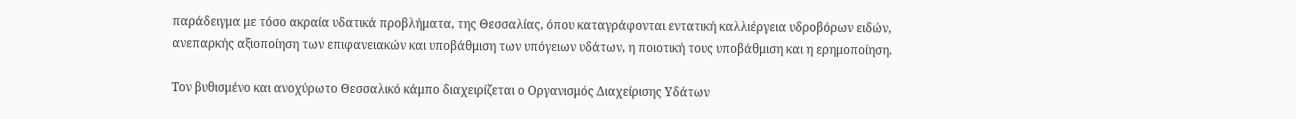παράδειγμα με τόσο ακραία υδατικά προβλήματα, της Θεσσαλίας, όπου καταγράφονται εντατική καλλιέργεια υδροβόρων ειδών, ανεπαρκής αξιοποίηση των επιφανειακών και υποβάθμιση των υπόγειων υδάτων, η ποιοτική τους υποβάθμιση και η ερημοποίηση.

Τον βυθισμένο και ανοχύρωτο Θεσσαλικό κάμπο διαχειρίζεται ο Οργανισμός Διαχείρισης Υδάτων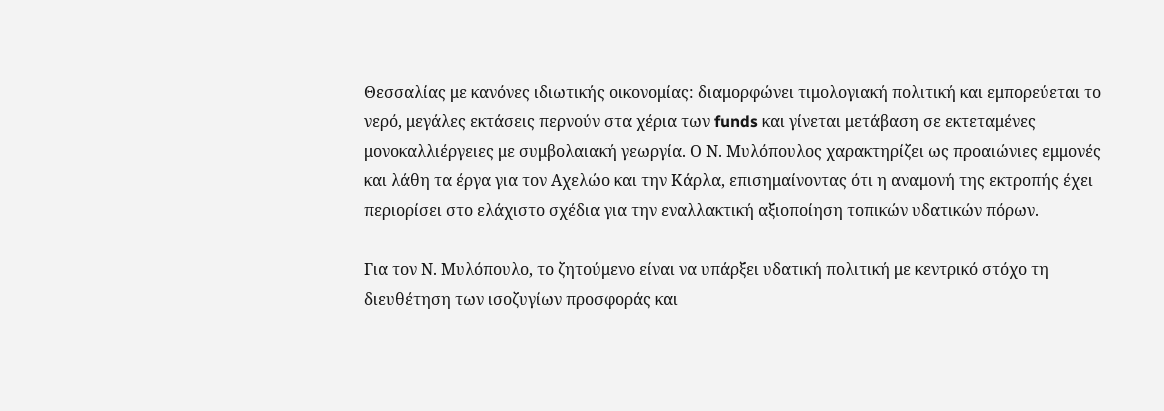Θεσσαλίας με κανόνες ιδιωτικής οικονομίας: διαμορφώνει τιμολογιακή πολιτική και εμπορεύεται το νερό, μεγάλες εκτάσεις περνούν στα χέρια των funds και γίνεται μετάβαση σε εκτεταμένες μονοκαλλιέργειες με συμβολαιακή γεωργία. Ο Ν. Μυλόπουλος χαρακτηρίζει ως προαιώνιες εμμονές και λάθη τα έργα για τον Αχελώο και την Κάρλα, επισημαίνοντας ότι η αναμονή της εκτροπής έχει περιορίσει στο ελάχιστο σχέδια για την εναλλακτική αξιοποίηση τοπικών υδατικών πόρων.

Για τον Ν. Μυλόπουλο, το ζητούμενο είναι να υπάρξει υδατική πολιτική με κεντρικό στόχο τη διευθέτηση των ισοζυγίων προσφοράς και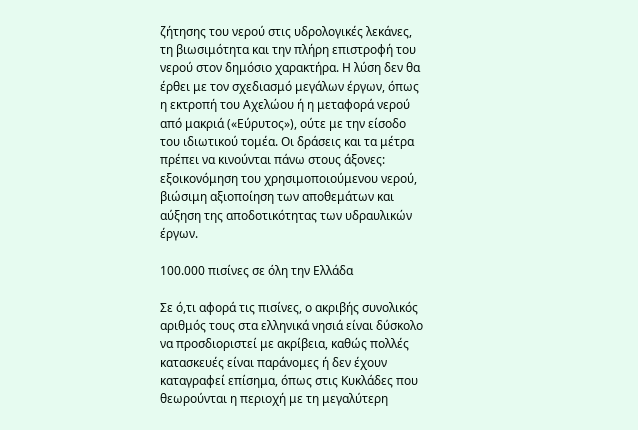ζήτησης του νερού στις υδρολογικές λεκάνες, τη βιωσιμότητα και την πλήρη επιστροφή του νερού στον δημόσιο χαρακτήρα. Η λύση δεν θα έρθει με τον σχεδιασμό μεγάλων έργων, όπως η εκτροπή του Αχελώου ή η μεταφορά νερού από μακριά («Εύρυτος»), ούτε με την είσοδο του ιδιωτικού τομέα. Οι δράσεις και τα μέτρα πρέπει να κινούνται πάνω στους άξονες: εξοικονόμηση του χρησιμοποιούμενου νερού, βιώσιμη αξιοποίηση των αποθεμάτων και αύξηση της αποδοτικότητας των υδραυλικών έργων.

100.000 πισίνες σε όλη την Ελλάδα

Σε ό,τι αφορά τις πισίνες, ο ακριβής συνολικός αριθμός τους στα ελληνικά νησιά είναι δύσκολο να προσδιοριστεί με ακρίβεια, καθώς πολλές κατασκευές είναι παράνομες ή δεν έχουν καταγραφεί επίσημα, όπως στις Κυκλάδες που θεωρούνται η περιοχή με τη μεγαλύτερη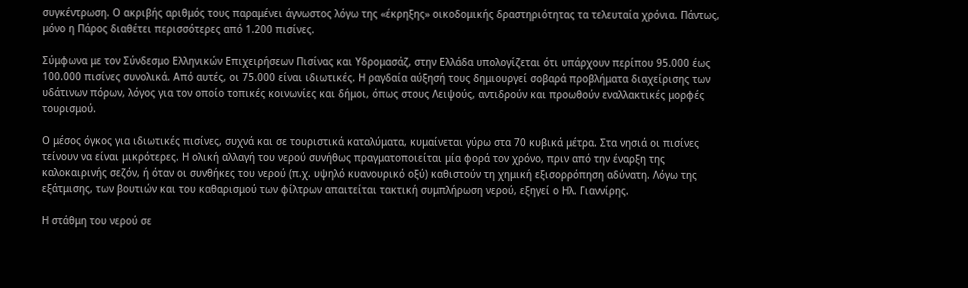συγκέντρωση. Ο ακριβής αριθμός τους παραμένει άγνωστος λόγω της «έκρηξης» οικοδομικής δραστηριότητας τα τελευταία χρόνια. Πάντως, μόνο η Πάρος διαθέτει περισσότερες από 1.200 πισίνες.

Σύμφωνα με τον Σύνδεσμο Ελληνικών Επιχειρήσεων Πισίνας και Υδρομασάζ, στην Ελλάδα υπολογίζεται ότι υπάρχουν περίπου 95.000 έως 100.000 πισίνες συνολικά. Από αυτές, οι 75.000 είναι ιδιωτικές. Η ραγδαία αύξησή τους δημιουργεί σοβαρά προβλήματα διαχείρισης των υδάτινων πόρων, λόγος για τον οποίο τοπικές κοινωνίες και δήμοι, όπως στους Λειψούς, αντιδρούν και προωθούν εναλλακτικές μορφές τουρισμού.

Ο μέσος όγκος για ιδιωτικές πισίνες, συχνά και σε τουριστικά καταλύματα, κυμαίνεται γύρω στα 70 κυβικά μέτρα. Στα νησιά οι πισίνες τείνουν να είναι μικρότερες. Η ολική αλλαγή του νερού συνήθως πραγματοποιείται μία φορά τον χρόνο, πριν από την έναρξη της καλοκαιρινής σεζόν, ή όταν οι συνθήκες του νερού (π.χ. υψηλό κυανουρικό οξύ) καθιστούν τη χημική εξισορρόπηση αδύνατη. Λόγω της εξάτμισης, των βουτιών και του καθαρισμού των φίλτρων απαιτείται τακτική συμπλήρωση νερού, εξηγεί ο Ηλ. Γιαννίρης.

Η στάθμη του νερού σε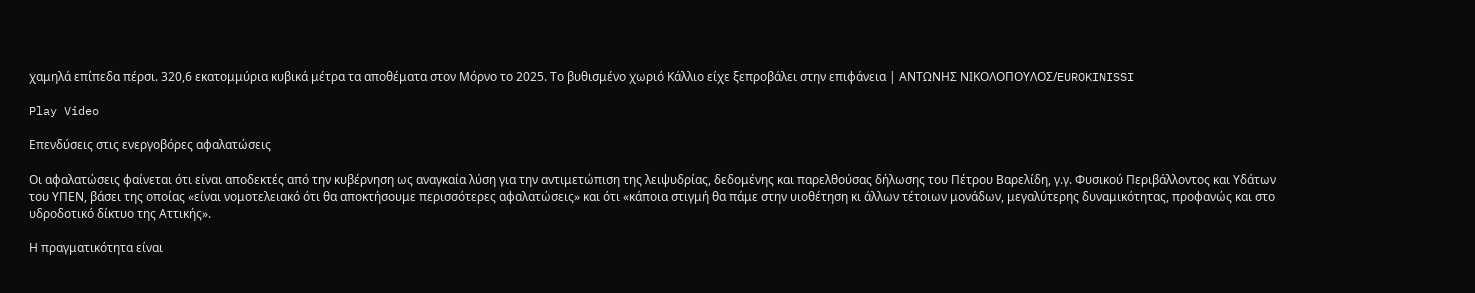χαμηλά επίπεδα πέρσι. 320,6 εκατομμύρια κυβικά μέτρα τα αποθέματα στον Μόρνο το 2025. Το βυθισμένο χωριό Κάλλιο είχε ξεπροβάλει στην επιφάνεια | ΑΝΤΩΝΗΣ ΝΙΚΟΛΟΠΟΥΛΟΣ/EUROKINISSI

Play Video

Επενδύσεις στις ενεργοβόρες αφαλατώσεις

Οι αφαλατώσεις φαίνεται ότι είναι αποδεκτές από την κυβέρνηση ως αναγκαία λύση για την αντιμετώπιση της λειψυδρίας, δεδομένης και παρελθούσας δήλωσης του Πέτρου Βαρελίδη, γ.γ. Φυσικού Περιβάλλοντος και Υδάτων του ΥΠΕΝ, βάσει της οποίας «είναι νομοτελειακό ότι θα αποκτήσουμε περισσότερες αφαλατώσεις» και ότι «κάποια στιγμή θα πάμε στην υιοθέτηση κι άλλων τέτοιων μονάδων, μεγαλύτερης δυναμικότητας, προφανώς και στο υδροδοτικό δίκτυο της Αττικής».

Η πραγματικότητα είναι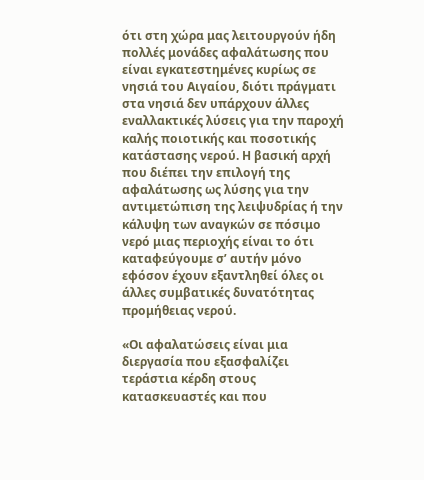ότι στη χώρα μας λειτουργούν ήδη πολλές μονάδες αφαλάτωσης που είναι εγκατεστημένες κυρίως σε νησιά του Αιγαίου, διότι πράγματι στα νησιά δεν υπάρχουν άλλες εναλλακτικές λύσεις για την παροχή καλής ποιοτικής και ποσοτικής κατάστασης νερού. Η βασική αρχή που διέπει την επιλογή της αφαλάτωσης ως λύσης για την αντιμετώπιση της λειψυδρίας ή την κάλυψη των αναγκών σε πόσιμο νερό μιας περιοχής είναι το ότι καταφεύγουμε σ’ αυτήν μόνο εφόσον έχουν εξαντληθεί όλες οι άλλες συμβατικές δυνατότητας προμήθειας νερού.

«Οι αφαλατώσεις είναι μια διεργασία που εξασφαλίζει τεράστια κέρδη στους κατασκευαστές και που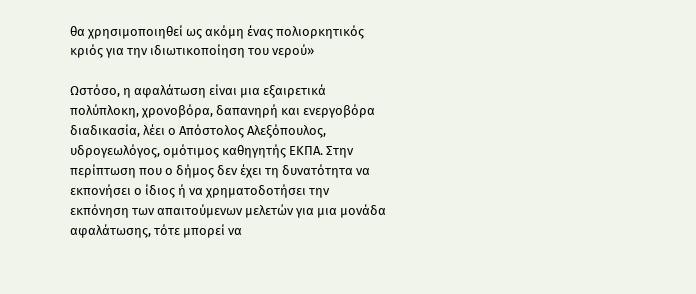θα χρησιμοποιηθεί ως ακόμη ένας πολιορκητικός κριός για την ιδιωτικοποίηση του νερού»

Ωστόσο, η αφαλάτωση είναι μια εξαιρετικά πολύπλοκη, χρονοβόρα, δαπανηρή και ενεργοβόρα διαδικασία, λέει ο Απόστολος Αλεξόπουλος, υδρογεωλόγος, ομότιμος καθηγητής ΕΚΠΑ. Στην περίπτωση που ο δήμος δεν έχει τη δυνατότητα να εκπονήσει ο ίδιος ή να χρηματοδοτήσει την εκπόνηση των απαιτούμενων μελετών για μια μονάδα αφαλάτωσης, τότε μπορεί να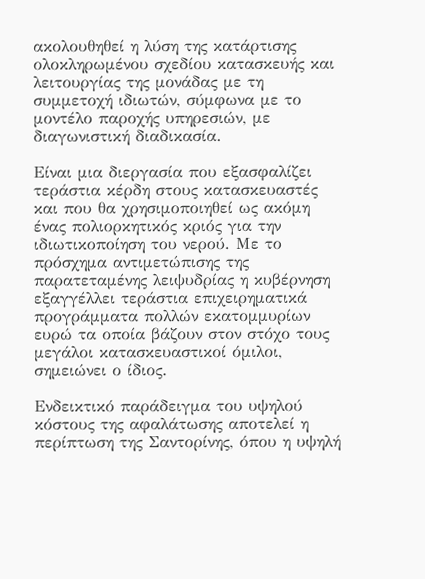ακολουθηθεί η λύση της κατάρτισης ολοκληρωμένου σχεδίου κατασκευής και λειτουργίας της μονάδας με τη συμμετοχή ιδιωτών, σύμφωνα με το μοντέλο παροχής υπηρεσιών, με διαγωνιστική διαδικασία.

Είναι μια διεργασία που εξασφαλίζει τεράστια κέρδη στους κατασκευαστές και που θα χρησιμοποιηθεί ως ακόμη ένας πολιορκητικός κριός για την ιδιωτικοποίηση του νερού. Με το πρόσχημα αντιμετώπισης της παρατεταμένης λειψυδρίας η κυβέρνηση εξαγγέλλει τεράστια επιχειρηματικά προγράμματα πολλών εκατομμυρίων ευρώ τα οποία βάζουν στον στόχο τους μεγάλοι κατασκευαστικοί όμιλοι, σημειώνει ο ίδιος.

Ενδεικτικό παράδειγμα του υψηλού κόστους της αφαλάτωσης αποτελεί η περίπτωση της Σαντορίνης, όπου η υψηλή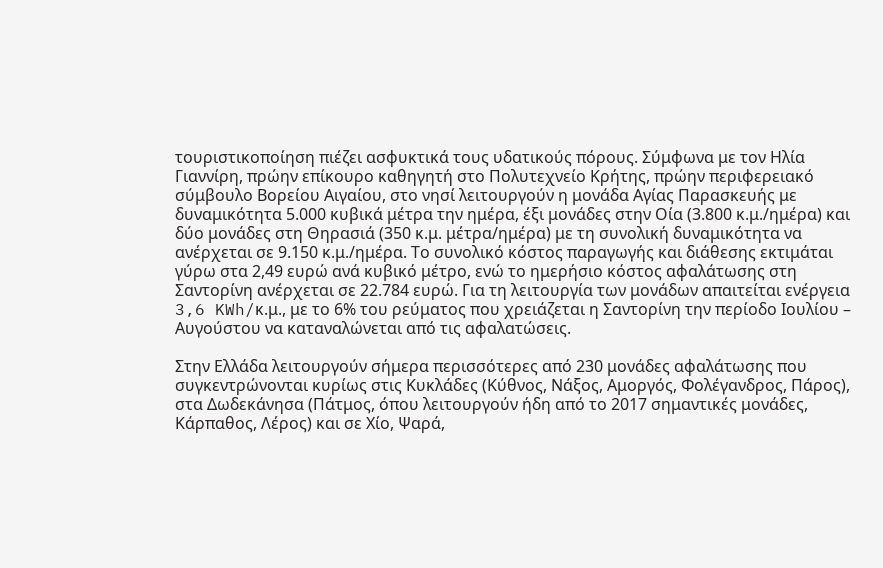τουριστικοποίηση πιέζει ασφυκτικά τους υδατικούς πόρους. Σύμφωνα με τον Ηλία Γιαννίρη, πρώην επίκουρο καθηγητή στο Πολυτεχνείο Κρήτης, πρώην περιφερειακό σύμβουλο Βορείου Αιγαίου, στο νησί λειτουργούν η μονάδα Αγίας Παρασκευής με δυναμικότητα 5.000 κυβικά μέτρα την ημέρα, έξι μονάδες στην Οία (3.800 κ.μ./ημέρα) και δύο μονάδες στη Θηρασιά (350 κ.μ. μέτρα/ημέρα) με τη συνολική δυναμικότητα να ανέρχεται σε 9.150 κ.μ./ημέρα. Το συνολικό κόστος παραγωγής και διάθεσης εκτιμάται γύρω στα 2,49 ευρώ ανά κυβικό μέτρο, ενώ το ημερήσιο κόστος αφαλάτωσης στη Σαντορίνη ανέρχεται σε 22.784 ευρώ. Για τη λειτουργία των μονάδων απαιτείται ενέργεια 3,6 KWh/κ.μ., με το 6% του ρεύματος που χρειάζεται η Σαντορίνη την περίοδο Ιουλίου – Αυγούστου να καταναλώνεται από τις αφαλατώσεις.

Στην Ελλάδα λειτουργούν σήμερα περισσότερες από 230 μονάδες αφαλάτωσης που συγκεντρώνονται κυρίως στις Κυκλάδες (Κύθνος, Νάξος, Αμοργός, Φολέγανδρος, Πάρος), στα Δωδεκάνησα (Πάτμος, όπου λειτουργούν ήδη από το 2017 σημαντικές μονάδες, Κάρπαθος, Λέρος) και σε Χίο, Ψαρά,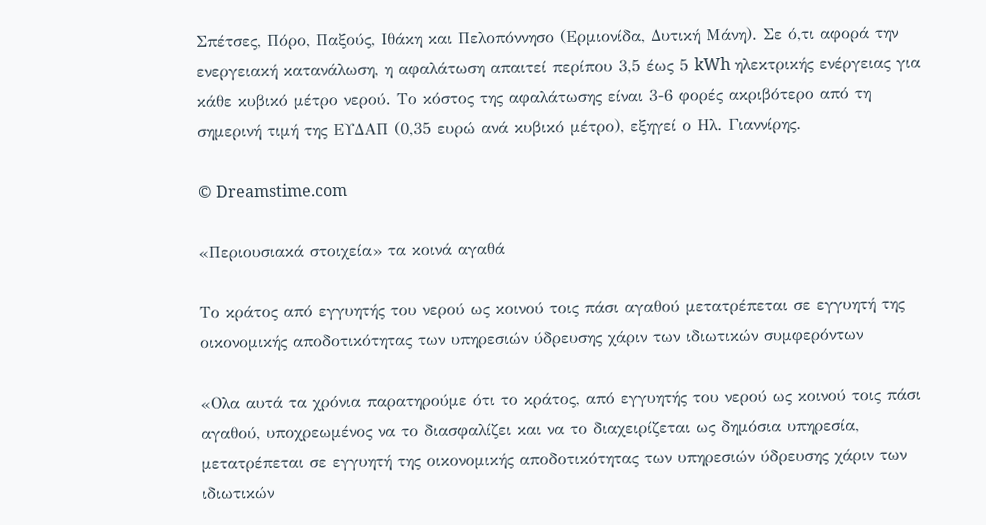Σπέτσες, Πόρο, Παξούς, Ιθάκη και Πελοπόννησο (Ερμιονίδα, Δυτική Μάνη). Σε ό,τι αφορά την ενεργειακή κατανάλωση, η αφαλάτωση απαιτεί περίπου 3,5 έως 5 kWh ηλεκτρικής ενέργειας για κάθε κυβικό μέτρο νερού. Το κόστος της αφαλάτωσης είναι 3-6 φορές ακριβότερο από τη σημερινή τιμή της ΕΥΔΑΠ (0,35 ευρώ ανά κυβικό μέτρο), εξηγεί ο Ηλ. Γιαννίρης.

© Dreamstime.com

«Περιουσιακά στοιχεία» τα κοινά αγαθά

Το κράτος από εγγυητής του νερού ως κοινού τοις πάσι αγαθού μετατρέπεται σε εγγυητή της οικονομικής αποδοτικότητας των υπηρεσιών ύδρευσης χάριν των ιδιωτικών συμφερόντων

«Ολα αυτά τα χρόνια παρατηρούμε ότι το κράτος, από εγγυητής του νερού ως κοινού τοις πάσι αγαθού, υποχρεωμένος να το διασφαλίζει και να το διαχειρίζεται ως δημόσια υπηρεσία, μετατρέπεται σε εγγυητή της οικονομικής αποδοτικότητας των υπηρεσιών ύδρευσης χάριν των ιδιωτικών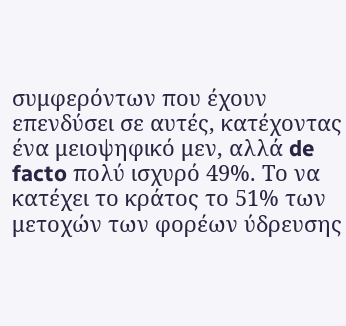συμφερόντων που έχουν επενδύσει σε αυτές, κατέχοντας ένα μειοψηφικό μεν, αλλά de facto πολύ ισχυρό 49%. Το να κατέχει το κράτος το 51% των μετοχών των φορέων ύδρευσης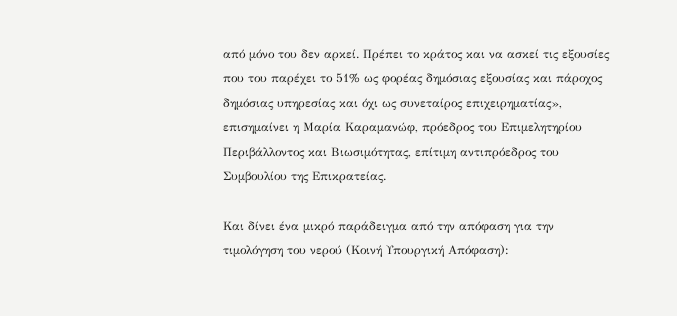από μόνο του δεν αρκεί. Πρέπει το κράτος και να ασκεί τις εξουσίες που του παρέχει το 51% ως φορέας δημόσιας εξουσίας και πάροχος δημόσιας υπηρεσίας και όχι ως συνεταίρος επιχειρηματίας», επισημαίνει η Μαρία Καραμανώφ, πρόεδρος του Επιμελητηρίου Περιβάλλοντος και Βιωσιμότητας, επίτιμη αντιπρόεδρος του Συμβουλίου της Επικρατείας.

Και δίνει ένα μικρό παράδειγμα από την απόφαση για την τιμολόγηση του νερού (Κοινή Υπουργική Απόφαση):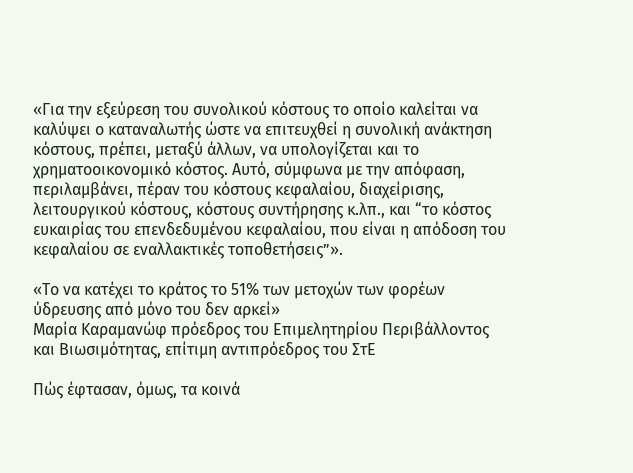«Για την εξεύρεση του συνολικού κόστους το οποίο καλείται να καλύψει ο καταναλωτής ώστε να επιτευχθεί η συνολική ανάκτηση κόστους, πρέπει, μεταξύ άλλων, να υπολογίζεται και το χρηματοοικονομικό κόστος. Αυτό, σύμφωνα με την απόφαση, περιλαμβάνει, πέραν του κόστους κεφαλαίου, διαχείρισης, λειτουργικού κόστους, κόστους συντήρησης κ.λπ., και “το κόστος ευκαιρίας του επενδεδυμένου κεφαλαίου, που είναι η απόδοση του κεφαλαίου σε εναλλακτικές τοποθετήσεις”».

«Το να κατέχει το κράτος το 51% των μετοχών των φορέων ύδρευσης από μόνο του δεν αρκεί»
Μαρία Καραμανώφ πρόεδρος του Επιμελητηρίου Περιβάλλοντος και Βιωσιμότητας, επίτιμη αντιπρόεδρος του ΣτΕ

Πώς έφτασαν, όμως, τα κοινά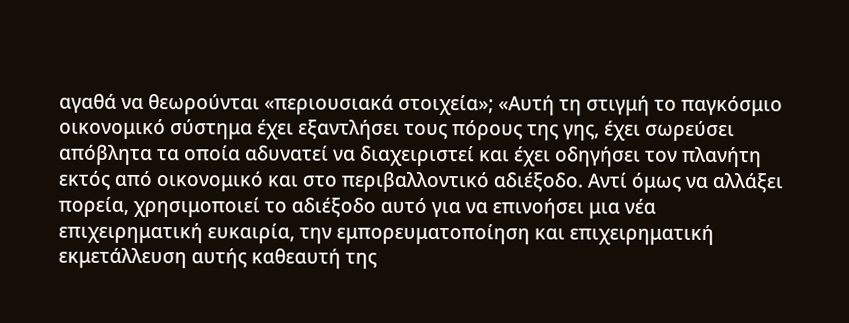αγαθά να θεωρούνται «περιουσιακά στοιχεία»; «Αυτή τη στιγμή το παγκόσμιο οικονομικό σύστημα έχει εξαντλήσει τους πόρους της γης, έχει σωρεύσει απόβλητα τα οποία αδυνατεί να διαχειριστεί και έχει οδηγήσει τον πλανήτη εκτός από οικονομικό και στο περιβαλλοντικό αδιέξοδο. Αντί όμως να αλλάξει πορεία, χρησιμοποιεί το αδιέξοδο αυτό για να επινοήσει μια νέα επιχειρηματική ευκαιρία, την εμπορευματοποίηση και επιχειρηματική εκμετάλλευση αυτής καθεαυτή της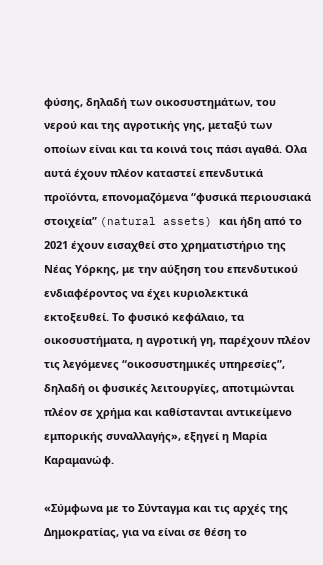φύσης, δηλαδή των οικοσυστημάτων, του νερού και της αγροτικής γης, μεταξύ των οποίων είναι και τα κοινά τοις πάσι αγαθά. Ολα αυτά έχουν πλέον καταστεί επενδυτικά προϊόντα, επονομαζόμενα “φυσικά περιουσιακά στοιχεία” (natural assets) και ήδη από το 2021 έχουν εισαχθεί στο χρηματιστήριο της Νέας Υόρκης, με την αύξηση του επενδυτικού ενδιαφέροντος να έχει κυριολεκτικά εκτοξευθεί. Το φυσικό κεφάλαιο, τα οικοσυστήματα, η αγροτική γη, παρέχουν πλέον τις λεγόμενες “οικοσυστημικές υπηρεσίες”, δηλαδή οι φυσικές λειτουργίες, αποτιμώνται πλέον σε χρήμα και καθίστανται αντικείμενο εμπορικής συναλλαγής», εξηγεί η Μαρία Καραμανώφ.

«Σύμφωνα με το Σύνταγμα και τις αρχές της Δημοκρατίας, για να είναι σε θέση το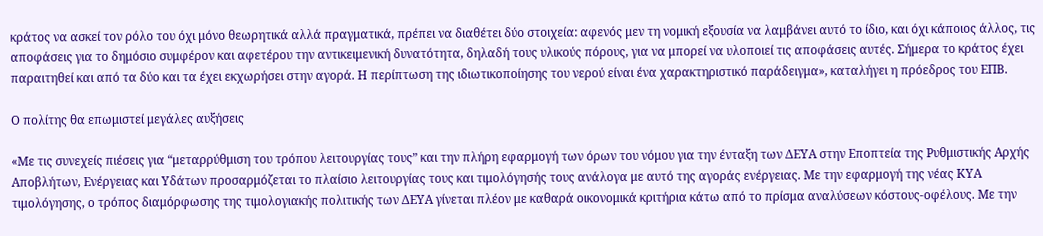κράτος να ασκεί τον ρόλο του όχι μόνο θεωρητικά αλλά πραγματικά, πρέπει να διαθέτει δύο στοιχεία: αφενός μεν τη νομική εξουσία να λαμβάνει αυτό το ίδιο, και όχι κάποιος άλλος, τις αποφάσεις για το δημόσιο συμφέρον και αφετέρου την αντικειμενική δυνατότητα, δηλαδή τους υλικούς πόρους, για να μπορεί να υλοποιεί τις αποφάσεις αυτές. Σήμερα το κράτος έχει παραιτηθεί και από τα δύο και τα έχει εκχωρήσει στην αγορά. Η περίπτωση της ιδιωτικοποίησης του νερού είναι ένα χαρακτηριστικό παράδειγμα», καταλήγει η πρόεδρος του ΕΠΒ.

Ο πολίτης θα επωμιστεί μεγάλες αυξήσεις

«Με τις συνεχείς πιέσεις για “μεταρρύθμιση του τρόπου λειτουργίας τους” και την πλήρη εφαρμογή των όρων του νόμου για την ένταξη των ΔΕΥΑ στην Εποπτεία της Ρυθμιστικής Αρχής Αποβλήτων, Ενέργειας και Υδάτων προσαρμόζεται το πλαίσιο λειτουργίας τους και τιμολόγησής τους ανάλογα με αυτό της αγοράς ενέργειας. Με την εφαρμογή της νέας ΚΥΑ τιμολόγησης, ο τρόπος διαμόρφωσης της τιμολογιακής πολιτικής των ΔΕΥΑ γίνεται πλέον με καθαρά οικονομικά κριτήρια κάτω από το πρίσμα αναλύσεων κόστους-οφέλους. Με την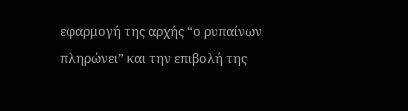εφαρμογή της αρχής “ο ρυπαίνων πληρώνει” και την επιβολή της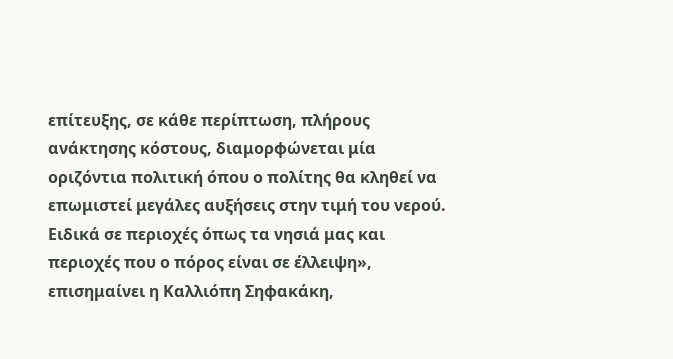επίτευξης, σε κάθε περίπτωση, πλήρους ανάκτησης κόστους, διαμορφώνεται μία οριζόντια πολιτική όπου ο πολίτης θα κληθεί να επωμιστεί μεγάλες αυξήσεις στην τιμή του νερού. Ειδικά σε περιοχές όπως τα νησιά μας και περιοχές που ο πόρος είναι σε έλλειψη», επισημαίνει η Καλλιόπη Σηφακάκη,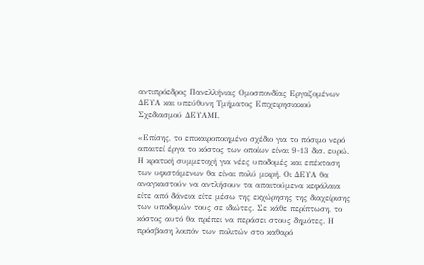αντιπρόεδρος Πανελλήνιας Ομοσπονδίας Eργαζομένων ΔΕΥΑ και υπεύθυνη Τμήματος Επιχειρησιακού Σχεδιασμού ΔΕΥΑΜΙ.

«Επίσης, το επικαιροποιημένο σχέδιο για το πόσιμο νερό απαιτεί έργα το κόστος των οποίων είναι 9-13 δισ. ευρώ. Η κρατική συμμετοχή για νέες υποδομές και επέκταση των υφιστάμενων θα είναι πολύ μικρή. Οι ΔΕΥΑ θα αναγκαστούν να αντλήσουν τα απαιτούμενα κεφάλαια είτε από δάνεια είτε μέσω της εκχώρησης της διαχείρισης των υποδομών τους σε ιδιώτες. Σε κάθε περίπτωση, το κόστος αυτό θα πρέπει να περάσει στους δημότες. Η πρόσβαση λοιπόν των πολιτών στο καθαρό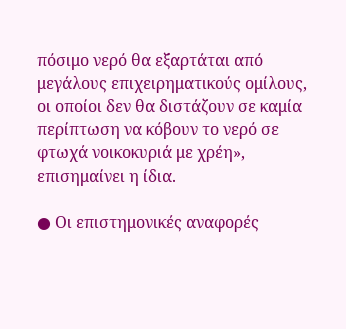πόσιμο νερό θα εξαρτάται από μεγάλους επιχειρηματικούς ομίλους, οι οποίοι δεν θα διστάζουν σε καμία περίπτωση να κόβουν το νερό σε φτωχά νοικοκυριά με χρέη», επισημαίνει η ίδια.

● Οι επιστημονικές αναφορές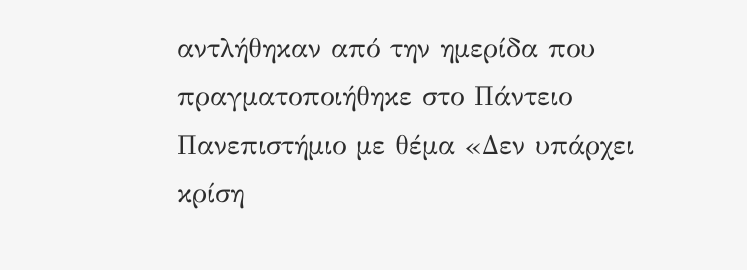αντλήθηκαν από την ημερίδα που πραγματοποιήθηκε στο Πάντειο Πανεπιστήμιο με θέμα «Δεν υπάρχει κρίση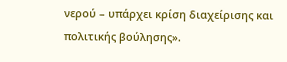νερού – υπάρχει κρίση διαχείρισης και πολιτικής βούλησης».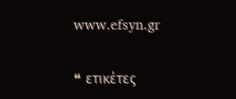www.efsyn.gr

❝ ετικέτες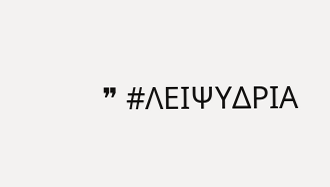❞ #ΛΕΙΨΥΔΡΙΑ